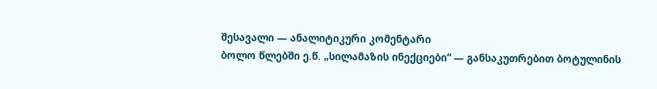შესავალი — ანალიტიკური კომენტარი
ბოლო წლებში ე.წ. „სილამაზის ინექციები“ — განსაკუთრებით ბოტულინის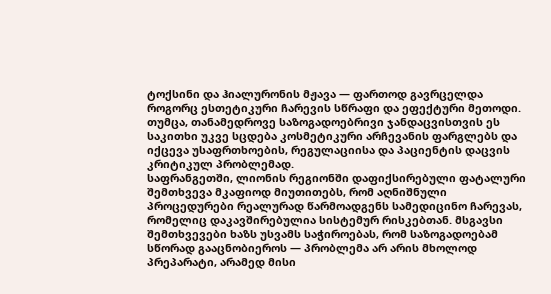ტოქსინი და ჰიალურონის მჟავა — ფართოდ გავრცელდა როგორც ესთეტიკური ჩარევის სწრაფი და ეფექტური მეთოდი. თუმცა, თანამედროვე საზოგადოებრივი ჯანდაცვისთვის ეს საკითხი უკვე სცდება კოსმეტიკური არჩევანის ფარგლებს და იქცევა უსაფრთხოების, რეგულაციისა და პაციენტის დაცვის კრიტიკულ პრობლემად.
საფრანგეთში, ლიონის რეგიონში დაფიქსირებული ფატალური შემთხვევა მკაფიოდ მიუთითებს, რომ აღნიშნული პროცედურები რეალურად წარმოადგენს სამედიცინო ჩარევას, რომელიც დაკავშირებულია სისტემურ რისკებთან. მსგავსი შემთხვევები ხაზს უსვამს საჭიროებას, რომ საზოგადოებამ სწორად გააცნობიეროს — პრობლემა არ არის მხოლოდ პრეპარატი, არამედ მისი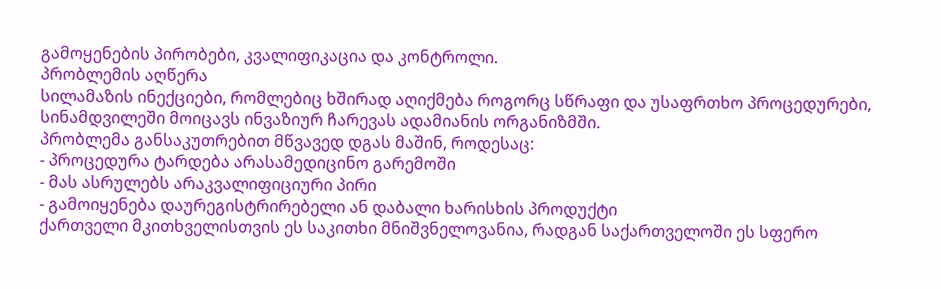გამოყენების პირობები, კვალიფიკაცია და კონტროლი.
პრობლემის აღწერა
სილამაზის ინექციები, რომლებიც ხშირად აღიქმება როგორც სწრაფი და უსაფრთხო პროცედურები, სინამდვილეში მოიცავს ინვაზიურ ჩარევას ადამიანის ორგანიზმში.
პრობლემა განსაკუთრებით მწვავედ დგას მაშინ, როდესაც:
- პროცედურა ტარდება არასამედიცინო გარემოში
- მას ასრულებს არაკვალიფიციური პირი
- გამოიყენება დაურეგისტრირებელი ან დაბალი ხარისხის პროდუქტი
ქართველი მკითხველისთვის ეს საკითხი მნიშვნელოვანია, რადგან საქართველოში ეს სფერო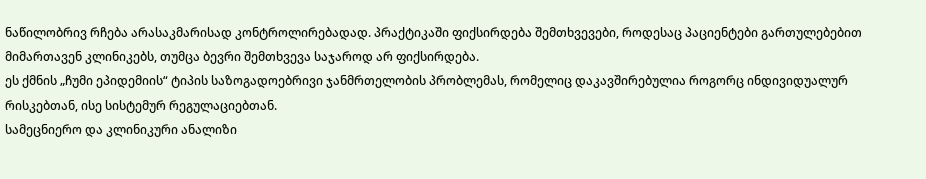ნაწილობრივ რჩება არასაკმარისად კონტროლირებადად. პრაქტიკაში ფიქსირდება შემთხვევები, როდესაც პაციენტები გართულებებით მიმართავენ კლინიკებს, თუმცა ბევრი შემთხვევა საჯაროდ არ ფიქსირდება.
ეს ქმნის „ჩუმი ეპიდემიის“ ტიპის საზოგადოებრივი ჯანმრთელობის პრობლემას, რომელიც დაკავშირებულია როგორც ინდივიდუალურ რისკებთან, ისე სისტემურ რეგულაციებთან.
სამეცნიერო და კლინიკური ანალიზი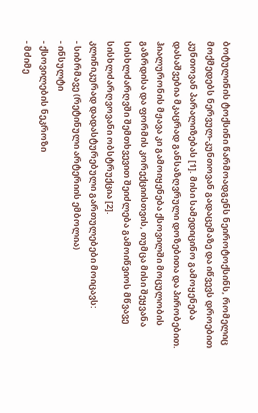ბოტულინის ტოქსინი წარმოადგენს ნეიროტოქსინს, რომელიც მოქმედებს ნერვულ-კუნთოვან გადაცემაზე და იწვევს დროებით კუნთოვან პარალიზებას [1]. მისი სამედიცინო გამოყენება დასაშვებია მკაცრად განსაზღვრული დოზებითა და პირობებით.
ჰიალურონის მჟავა კი გამოიყენება ქსოვილში მოცულობის გაზრდისა და ფორმის კორექციისთვის, თუმცა მისი შეყვანა სისხლძარღვში შემთხვევით შეიძლება გამოიწვიოს მწვავე სისხლძარღვოვანი ობსტრუქცია [2].
კლინიკურად დადასტურებული გართულებები მოიცავს:
- სიბრმავე (რეტინული არტერიის ემბოლია)
- ინსულტი
- ქსოვილების ნეკროზი
- მძიმე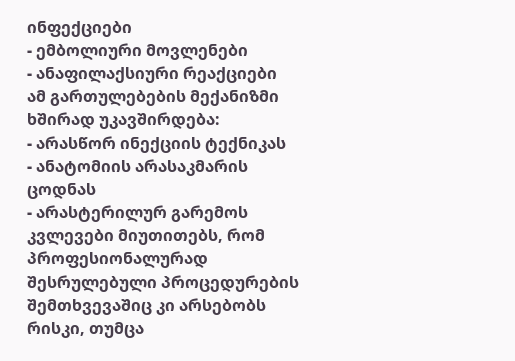ინფექციები
- ემბოლიური მოვლენები
- ანაფილაქსიური რეაქციები
ამ გართულებების მექანიზმი ხშირად უკავშირდება:
- არასწორ ინექციის ტექნიკას
- ანატომიის არასაკმარის ცოდნას
- არასტერილურ გარემოს
კვლევები მიუთითებს, რომ პროფესიონალურად შესრულებული პროცედურების შემთხვევაშიც კი არსებობს რისკი, თუმცა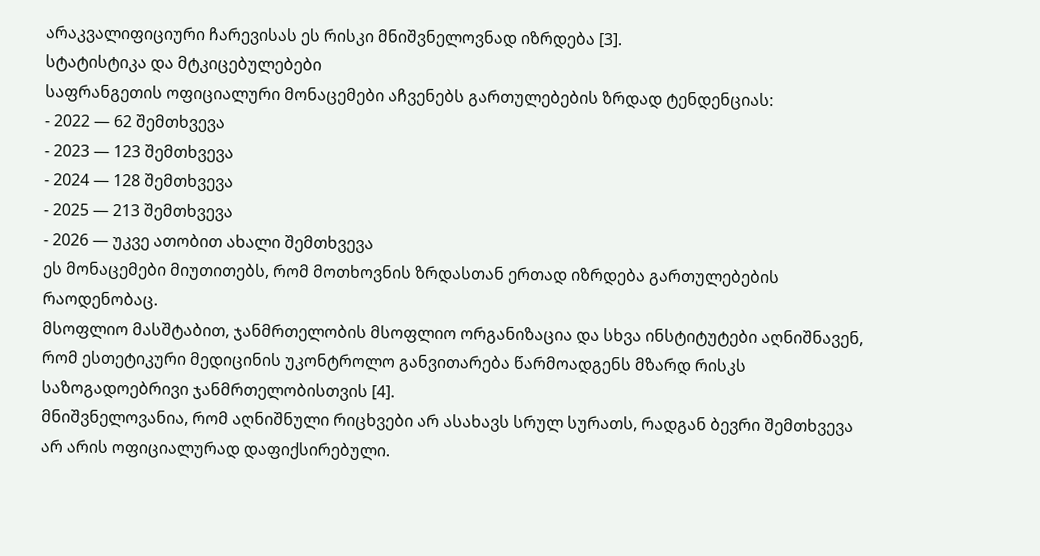არაკვალიფიციური ჩარევისას ეს რისკი მნიშვნელოვნად იზრდება [3].
სტატისტიკა და მტკიცებულებები
საფრანგეთის ოფიციალური მონაცემები აჩვენებს გართულებების ზრდად ტენდენციას:
- 2022 — 62 შემთხვევა
- 2023 — 123 შემთხვევა
- 2024 — 128 შემთხვევა
- 2025 — 213 შემთხვევა
- 2026 — უკვე ათობით ახალი შემთხვევა
ეს მონაცემები მიუთითებს, რომ მოთხოვნის ზრდასთან ერთად იზრდება გართულებების რაოდენობაც.
მსოფლიო მასშტაბით, ჯანმრთელობის მსოფლიო ორგანიზაცია და სხვა ინსტიტუტები აღნიშნავენ, რომ ესთეტიკური მედიცინის უკონტროლო განვითარება წარმოადგენს მზარდ რისკს საზოგადოებრივი ჯანმრთელობისთვის [4].
მნიშვნელოვანია, რომ აღნიშნული რიცხვები არ ასახავს სრულ სურათს, რადგან ბევრი შემთხვევა არ არის ოფიციალურად დაფიქსირებული.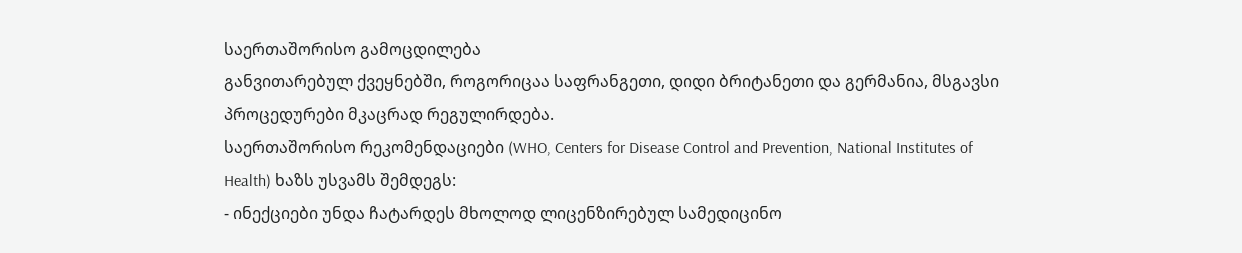საერთაშორისო გამოცდილება
განვითარებულ ქვეყნებში, როგორიცაა საფრანგეთი, დიდი ბრიტანეთი და გერმანია, მსგავსი პროცედურები მკაცრად რეგულირდება.
საერთაშორისო რეკომენდაციები (WHO, Centers for Disease Control and Prevention, National Institutes of Health) ხაზს უსვამს შემდეგს:
- ინექციები უნდა ჩატარდეს მხოლოდ ლიცენზირებულ სამედიცინო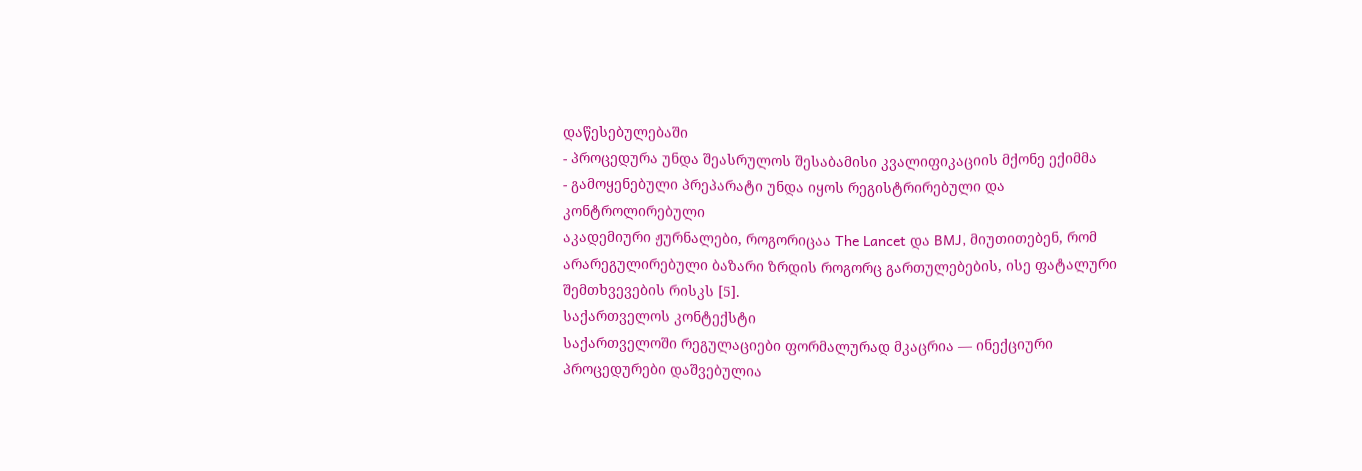დაწესებულებაში
- პროცედურა უნდა შეასრულოს შესაბამისი კვალიფიკაციის მქონე ექიმმა
- გამოყენებული პრეპარატი უნდა იყოს რეგისტრირებული და კონტროლირებული
აკადემიური ჟურნალები, როგორიცაა The Lancet და BMJ, მიუთითებენ, რომ არარეგულირებული ბაზარი ზრდის როგორც გართულებების, ისე ფატალური შემთხვევების რისკს [5].
საქართველოს კონტექსტი
საქართველოში რეგულაციები ფორმალურად მკაცრია — ინექციური პროცედურები დაშვებულია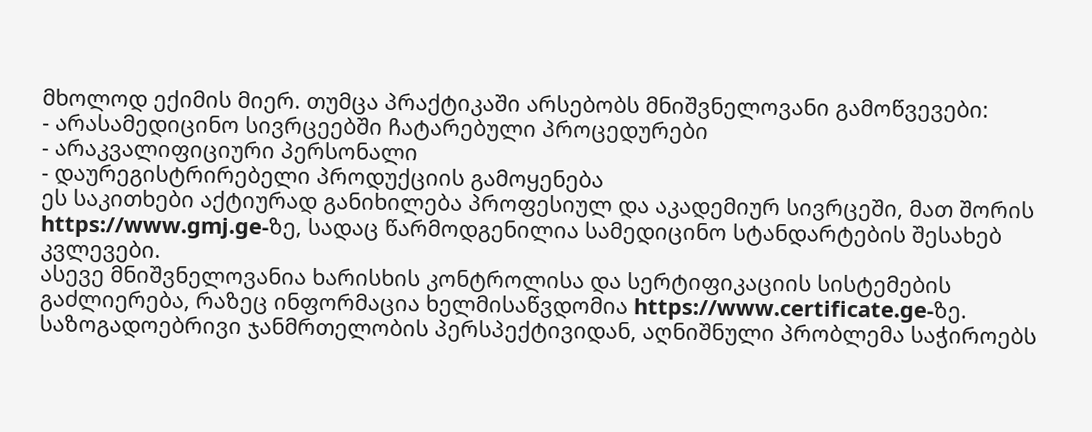მხოლოდ ექიმის მიერ. თუმცა პრაქტიკაში არსებობს მნიშვნელოვანი გამოწვევები:
- არასამედიცინო სივრცეებში ჩატარებული პროცედურები
- არაკვალიფიციური პერსონალი
- დაურეგისტრირებელი პროდუქციის გამოყენება
ეს საკითხები აქტიურად განიხილება პროფესიულ და აკადემიურ სივრცეში, მათ შორის https://www.gmj.ge-ზე, სადაც წარმოდგენილია სამედიცინო სტანდარტების შესახებ კვლევები.
ასევე მნიშვნელოვანია ხარისხის კონტროლისა და სერტიფიკაციის სისტემების გაძლიერება, რაზეც ინფორმაცია ხელმისაწვდომია https://www.certificate.ge-ზე.
საზოგადოებრივი ჯანმრთელობის პერსპექტივიდან, აღნიშნული პრობლემა საჭიროებს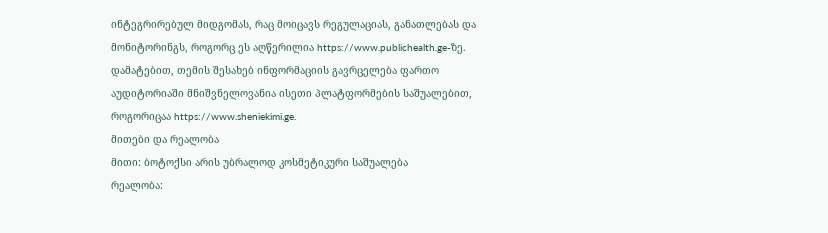ინტეგრირებულ მიდგომას, რაც მოიცავს რეგულაციას, განათლებას და მონიტორინგს, როგორც ეს აღწერილია https://www.publichealth.ge-ზე.
დამატებით, თემის შესახებ ინფორმაციის გავრცელება ფართო აუდიტორიაში მნიშვნელოვანია ისეთი პლატფორმების საშუალებით, როგორიცაა https://www.sheniekimi.ge.
მითები და რეალობა
მითი: ბოტოქსი არის უბრალოდ კოსმეტიკური საშუალება
რეალობა: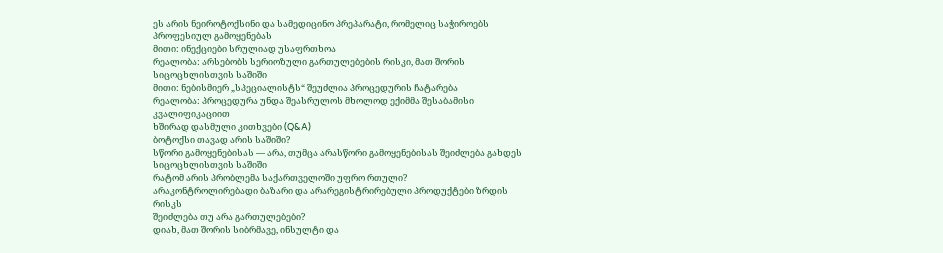ეს არის ნეიროტოქსინი და სამედიცინო პრეპარატი, რომელიც საჭიროებს პროფესიულ გამოყენებას
მითი: ინექციები სრულიად უსაფრთხოა
რეალობა: არსებობს სერიოზული გართულებების რისკი, მათ შორის სიცოცხლისთვის საშიში
მითი: ნებისმიერ „სპეციალისტს“ შეუძლია პროცედურის ჩატარება
რეალობა: პროცედურა უნდა შეასრულოს მხოლოდ ექიმმა შესაბამისი კვალიფიკაციით
ხშირად დასმული კითხვები (Q&A)
ბოტოქსი თავად არის საშიში?
სწორი გამოყენებისას — არა, თუმცა არასწორი გამოყენებისას შეიძლება გახდეს სიცოცხლისთვის საშიში
რატომ არის პრობლემა საქართველოში უფრო რთული?
არაკონტროლირებადი ბაზარი და არარეგისტრირებული პროდუქტები ზრდის რისკს
შეიძლება თუ არა გართულებები?
დიახ, მათ შორის სიბრმავე, ინსულტი და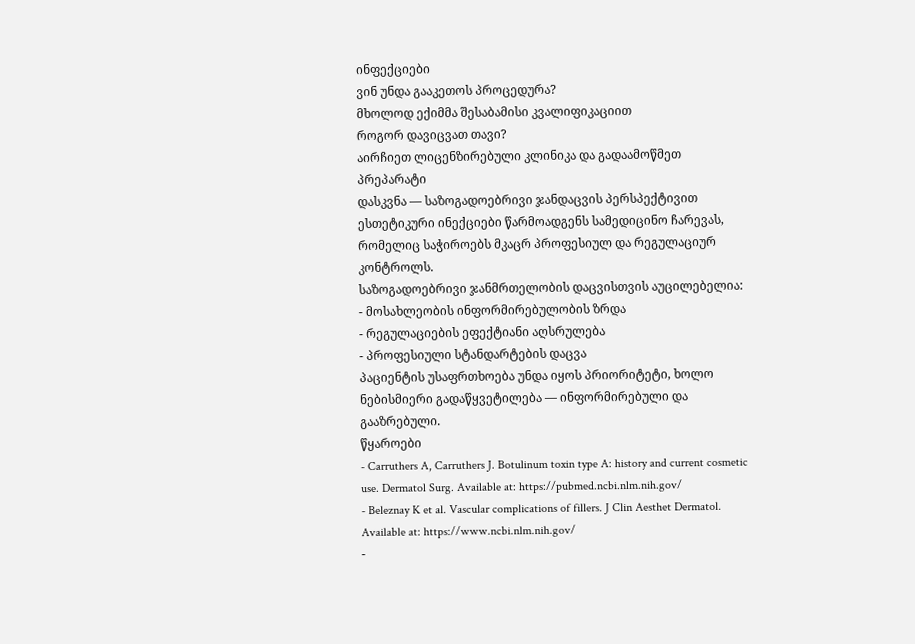ინფექციები
ვინ უნდა გააკეთოს პროცედურა?
მხოლოდ ექიმმა შესაბამისი კვალიფიკაციით
როგორ დავიცვათ თავი?
აირჩიეთ ლიცენზირებული კლინიკა და გადაამოწმეთ პრეპარატი
დასკვნა — საზოგადოებრივი ჯანდაცვის პერსპექტივით
ესთეტიკური ინექციები წარმოადგენს სამედიცინო ჩარევას, რომელიც საჭიროებს მკაცრ პროფესიულ და რეგულაციურ კონტროლს.
საზოგადოებრივი ჯანმრთელობის დაცვისთვის აუცილებელია:
- მოსახლეობის ინფორმირებულობის ზრდა
- რეგულაციების ეფექტიანი აღსრულება
- პროფესიული სტანდარტების დაცვა
პაციენტის უსაფრთხოება უნდა იყოს პრიორიტეტი, ხოლო ნებისმიერი გადაწყვეტილება — ინფორმირებული და გააზრებული.
წყაროები
- Carruthers A, Carruthers J. Botulinum toxin type A: history and current cosmetic use. Dermatol Surg. Available at: https://pubmed.ncbi.nlm.nih.gov/
- Beleznay K et al. Vascular complications of fillers. J Clin Aesthet Dermatol. Available at: https://www.ncbi.nlm.nih.gov/
-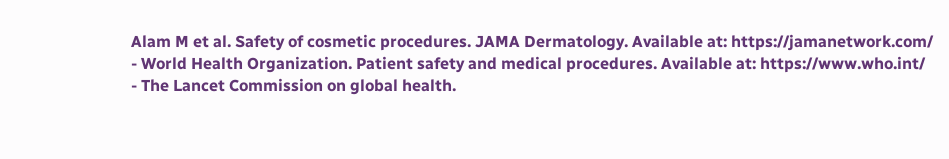Alam M et al. Safety of cosmetic procedures. JAMA Dermatology. Available at: https://jamanetwork.com/
- World Health Organization. Patient safety and medical procedures. Available at: https://www.who.int/
- The Lancet Commission on global health.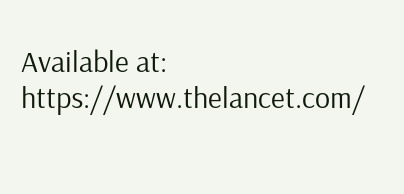Available at: https://www.thelancet.com/